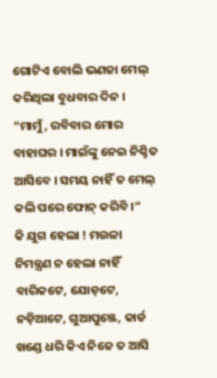ଗୋଟିଏ ବୋଲି ଭଣଜା ମେଲ୍ କରିଥିଲା ବୁଧବାର ଦିନ । “ମାମୁଁ, ରବିବାର ମୋର ବାହାଘର । ମାଇଁଙ୍କୁ ନେଇ ନିଶ୍ଚିତ ଆସିବେ । ସମୟ ନାହିଁ ତ ମେଲ୍ କଲି ପରେ ଫୋନ୍ କରିବି ।”
କି ଯୁଗ ହେଲା ! ମଉଳା ନିମନ୍ତ୍ରଣ ନ ହେଲା ନାହିଁ ବାରିକଟେ, ଯୋଡ଼ଟେ, ନଡ଼ିଆଟେ, ଗୁଆପୁଞ୍ଜେ, କାର୍ଡ ଖଣ୍ଡେ ଧରି କିଏ ନିଜେ ତ ଆସି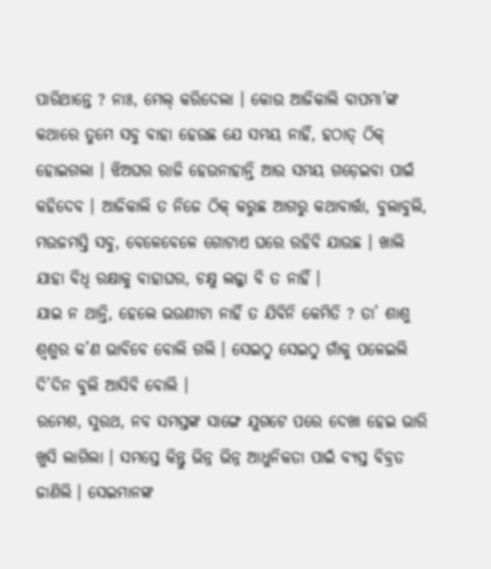ପାରିଥାନ୍ତେ ? ନାଃ, ମେଲ୍ କରିଦେଲା । କୋଉ ଆଜିକାଲି ବାପମା’ଙ୍କ କଥାରେ ତୁମେ ସବୁ ବାହା ହେଉଛ ଯେ ସମୟ ନାହିଁ, ହଠାତ୍ ଠିକ୍ ହୋଇଗଲା । ଝିଅଘର ରାଜି ହେଉନାହାନ୍ତି ଆଉ ସମୟ ଗଡ଼େଇବା ପାଇଁ କହିଦେବ । ଆଜିକାଲି ତ ନିଜେ ଠିକ୍ କରୁଛ ଆଗରୁ କଥାବାର୍ତ୍ତା, ବୁଲାବୁଲି, ମଉଜମସ୍ତି ସବୁ, ବେଳେବେଳେ ଗୋଟାଏ ଘରେ ରହିବି ଯାଉଛ । ଖାଲି ଯାହା ବିଧି ରକ୍ଷାକୁ ବାହାଘର, ଚକ୍ଷୁ ଲଜ୍ଜା ବି ତ ନାହିଁ ।
ଯାଇ ନ ଥାନ୍ତି, ହେଲେ ଭଉଣୀଟା ନାହିଁ ତ ଯିବିନି କେମିତି ? ତା’ ଶାଶୁ ଶ୍ୱଶୁର କ’ଣ ଭାବିବେ ବୋଲି ଗଲି । ସେଇଠୁ ସେଇଠୁ ଗାଁକୁ ପଳେଇଲି ଦି’ଦିନ ବୁଲି ଆସିବି ବୋଲି ।
ରମେଶ, ସୁରଥ, ନବ ସମସ୍ତଙ୍କ ସାଙ୍ଗେ ଯୁଗଟେ ପରେ ଦେଖା ହେଇ ଭାରି ଖୁସି ଲାଗିଲା । ସମସ୍ତେ କିନ୍ତୁ ଭିନ୍ନ ଭିନ୍ନ ଆଧୁନିକତା ପାଇଁ ବ୍ୟସ୍ତ ବିବ୍ରତ ଜାଣିଲି । ସେଇମାନଙ୍କ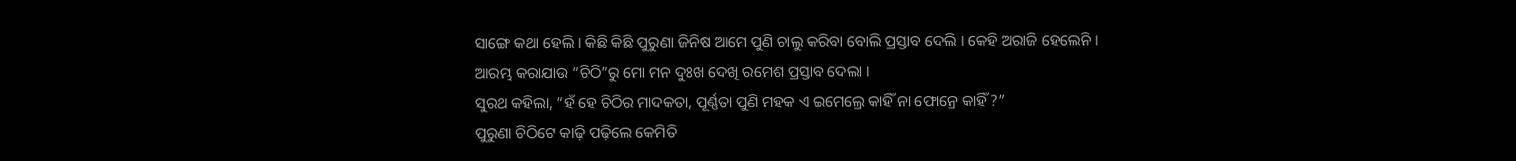ସାଙ୍ଗେ କଥା ହେଲି । କିଛି କିଛି ପୁରୁଣା ଜିନିଷ ଆମେ ପୁଣି ଚାଲୁ କରିବା ବୋଲି ପ୍ରସ୍ତାବ ଦେଲି । କେହି ଅରାଜି ହେଲେନି ।
ଆରମ୍ଭ କରାଯାଉ “ଚିଠି”ରୁ ମୋ ମନ ଦୁଃଖ ଦେଖି ରମେଶ ପ୍ରସ୍ତାବ ଦେଲା ।
ସୁରଥ କହିଲା, “ହଁ ହେ ଚିଠିର ମାଦକତା, ପୂର୍ଣ୍ଣତା ପୁଣି ମହକ ଏ ଇମେଲ୍ରେ କାହିଁ ନା ଫୋନ୍ରେ କାହିଁ ?”
ପୁରୁଣା ଚିଠିଟେ କାଢ଼ି ପଢ଼ିଲେ କେମିତି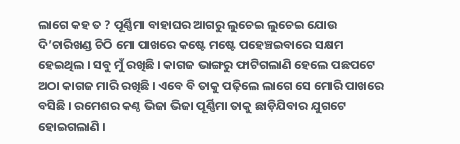ଲାଗେ କହ ତ ? ପୂର୍ଣ୍ଣିମା ବାହାଘର ଆଗରୁ ଲୁଚେଇ ଲୁଚେଇ ଯୋଉ ଦି’ଚାରିଖଣ୍ଡ ଚିଠି ମୋ ପାଖରେ କଷ୍ଟେ ମଷ୍ଟେ ପହେଞ୍ଚଇବାରେ ସକ୍ଷମ ହେଇଥିଲ । ସବୁ ମୁଁ ରଖିଛି । କାଗଜ ଭାଙ୍ଗରୁ ଫାଟିଗଲାଣି ହେଲେ ପଛପଟେ ଅଠା କାଗଜ ମାରି ରଖିଛି । ଏବେ ବି ତାକୁ ପଢ଼ିଲେ ଲାଗେ ସେ ମୋରି ପାଖରେ ବସିଛି । ରମେଶର କଣ୍ଠ ଭିଜା ଭିଜା ପୂର୍ଣ୍ଣିମା ତାକୁ ଛାଡ଼ିଯିବାର ଯୁଗଟେ ହୋଇଗଲାଣି ।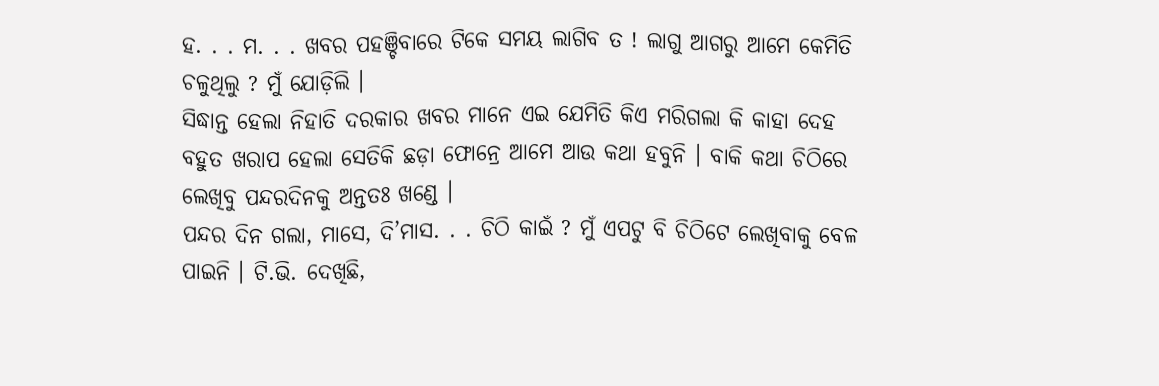ହ. . . ମ. . . ଖବର ପହଞ୍ଚିବାରେ ଟିକେ ସମୟ ଲାଗିବ ତ ! ଲାଗୁ ଆଗରୁ ଆମେ କେମିତି ଚଳୁଥିଲୁ ? ମୁଁ ଯୋଡ଼ିଲି ।
ସିଦ୍ଧାନ୍ତ ହେଲା ନିହାତି ଦରକାର ଖବର ମାନେ ଏଇ ଯେମିତି କିଏ ମରିଗଲା କି କାହା ଦେହ ବହୁତ ଖରାପ ହେଲା ସେତିକି ଛଡ଼ା ଫୋନ୍ରେ ଆମେ ଆଉ କଥା ହବୁନି । ବାକି କଥା ଚିଠିରେ ଲେଖିବୁ ପନ୍ଦରଦିନକୁ ଅନ୍ତତଃ ଖଣ୍ଡେ ।
ପନ୍ଦର ଦିନ ଗଲା, ମାସେ, ଦି’ମାସ. . . ଚିଠି କାଇଁ ? ମୁଁ ଏପଟୁ ବି ଚିଠିଟେ ଲେଖିବାକୁ ବେଳ ପାଇନି । ଟି.ଭି. ଦେଖିଛି,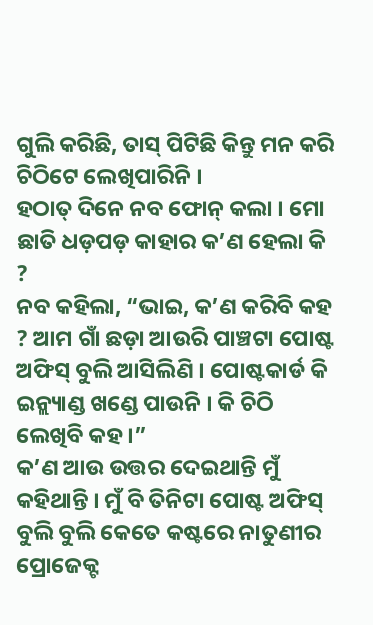ଗୁଲି କରିଛି, ତାସ୍ ପିଟିଛି କିନ୍ତୁ ମନ କରି ଚିଠିଟେ ଲେଖିପାରିନି ।
ହଠାତ୍ ଦିନେ ନବ ଫୋନ୍ କଲା । ମୋ ଛାତି ଧଡ଼ପଡ଼ କାହାର କ’ଣ ହେଲା କି ?
ନବ କହିଲା, “ଭାଇ, କ’ଣ କରିବି କହ ? ଆମ ଗାଁ ଛଡ଼ା ଆଉରି ପାଞ୍ଚଟା ପୋଷ୍ଟ ଅଫିସ୍ ବୁଲି ଆସିଲିଣି । ପୋଷ୍ଟକାର୍ଡ କି ଇନ୍ଲ୍ୟାଣ୍ଡ ଖଣ୍ଡେ ପାଉନି । କି ଚିଠି ଲେଖିବି କହ ।”
କ’ଣ ଆଉ ଉତ୍ତର ଦେଇଥାନ୍ତି ମୁଁ କହିଥାନ୍ତି । ମୁଁ ବି ତିନିଟା ପୋଷ୍ଟ ଅଫିସ୍ ବୁଲି ବୁଲି କେତେ କଷ୍ଟରେ ନାତୁଣୀର ପ୍ରୋଜେକ୍ଟ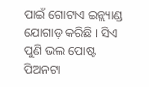ପାଇଁ ଗୋଟାଏ ଇନ୍ଲ୍ୟାଣ୍ଡ ଯୋଗାଡ଼ କରିଛି । ସିଏ ପୁଣି ଭଲ ପୋଷ୍ଟ ପିଅନଟା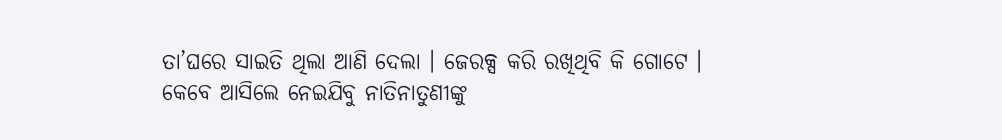ତା’ଘରେ ସାଇତି ଥିଲା ଆଣି ଦେଲା । ଜେରକ୍ସ କରି ରଖିଥିବି କି ଗୋଟେ । କେବେ ଆସିଲେ ନେଇଯିବୁ ନାତିନାତୁଣୀଙ୍କୁ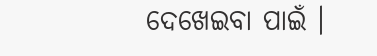ଦେଖେଇବା ପାଇଁ ।